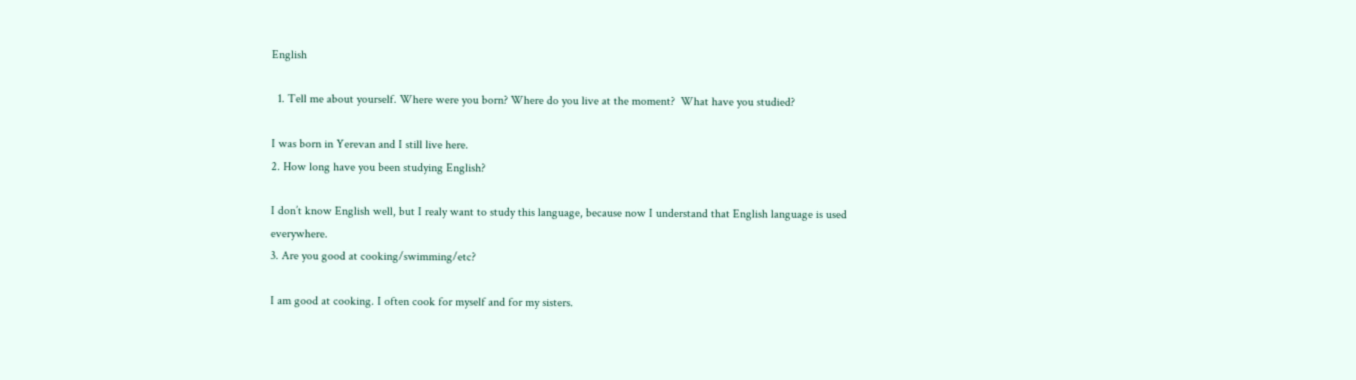English

  1. Tell me about yourself. Where were you born? Where do you live at the moment?  What have you studied?

I was born in Yerevan and I still live here.
2. How long have you been studying English?

I don’t know English well, but I realy want to study this language, because now I understand that English language is used everywhere.
3. Are you good at cooking/swimming/etc?

I am good at cooking. I often cook for myself and for my sisters.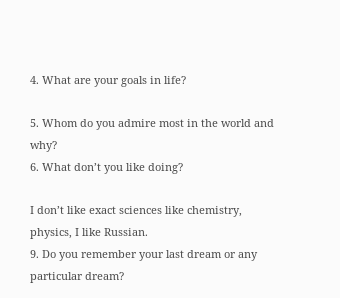4. What are your goals in life?

5. Whom do you admire most in the world and why?
6. What don’t you like doing?

I don’t like exact sciences like chemistry, physics, I like Russian.
9. Do you remember your last dream or any particular dream?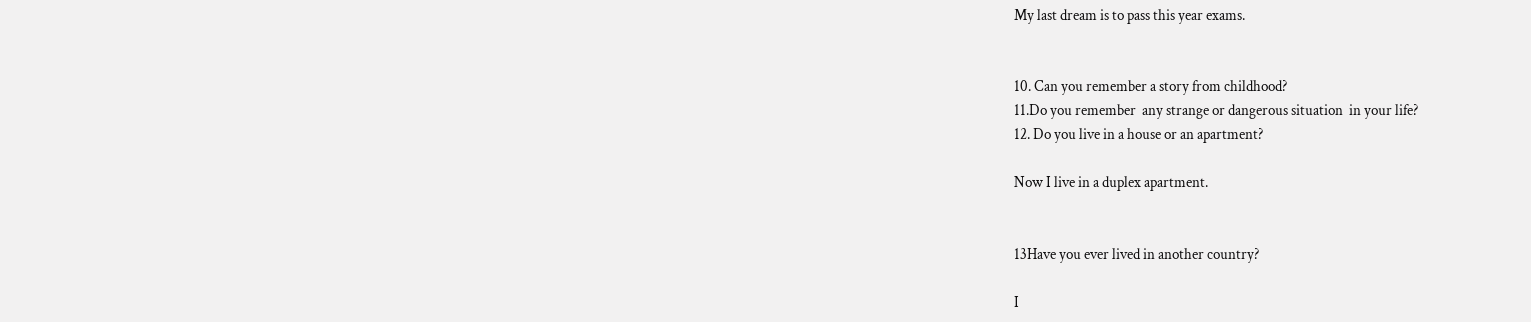My last dream is to pass this year exams.


10. Can you remember a story from childhood?
11.Do you remember  any strange or dangerous situation  in your life?
12. Do you live in a house or an apartment?

Now I live in a duplex apartment.


13Have you ever lived in another country?

I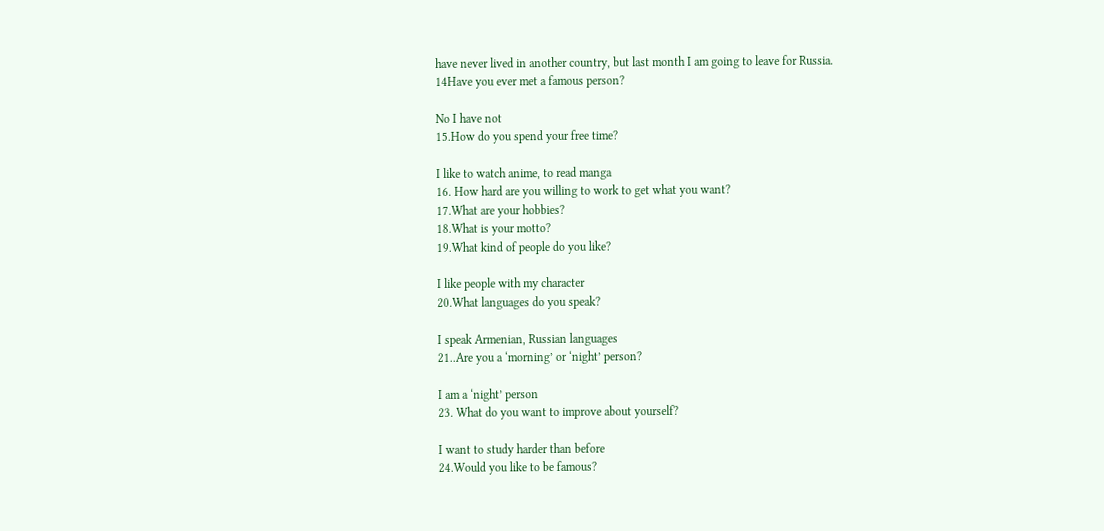have never lived in another country, but last month I am going to leave for Russia.
14Have you ever met a famous person?

No I have not
15.How do you spend your free time?

I like to watch anime, to read manga
16. How hard are you willing to work to get what you want?
17.What are your hobbies?
18.What is your motto?
19.What kind of people do you like?

I like people with my character
20.What languages do you speak?

I speak Armenian, Russian languages
21..Are you a ‘morning’ or ‘night’ person?

I am a ‘night’ person
23. What do you want to improve about yourself?

I want to study harder than before
24.Would you like to be famous?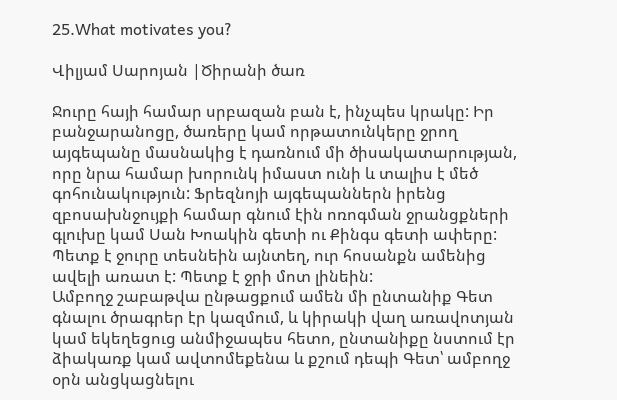25.What motivates you?

Վիլյամ Սարոյան |Ծիրանի ծառ

Ջուրը հայի համար սրբազան բան է, ինչպես կրակը: Իր բանջարանոցը, ծառերը կամ որթատունկերը ջրող այգեպանը մասնակից է դառնում մի ծիսակատարության, որը նրա համար խորունկ իմաստ ունի և տալիս է մեծ գոհունակություն: Ֆրեզնոյի այգեպաններն իրենց զբոսախնջույքի համար գնում էին ոռոգման ջրանցքների գլուխը կամ Սան Խոակին գետի ու Քինգս գետի ափերը: Պետք է ջուրը տեսնեին այնտեղ, ուր հոսանքն ամենից ավելի առատ է: Պետք է ջրի մոտ լինեին:
Ամբողջ շաբաթվա ընթացքում ամեն մի ընտանիք Գետ գնալու ծրագրեր էր կազմում, և կիրակի վաղ առավոտյան կամ եկեղեցուց անմիջապես հետո, ընտանիքը նստում էր ձիակառք կամ ավտոմեքենա և քշում դեպի Գետ՝ ամբողջ օրն անցկացնելու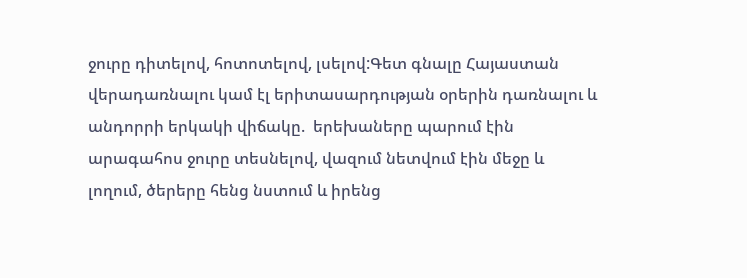ջուրը դիտելով, հոտոտելով, լսելով:Գետ գնալը Հայաստան վերադառնալու կամ էլ երիտասարդության օրերին դառնալու և անդորրի երկակի վիճակը.  երեխաները պարում էին արագահոս ջուրը տեսնելով, վազում նետվում էին մեջը և լողում, ծերերը հենց նստում և իրենց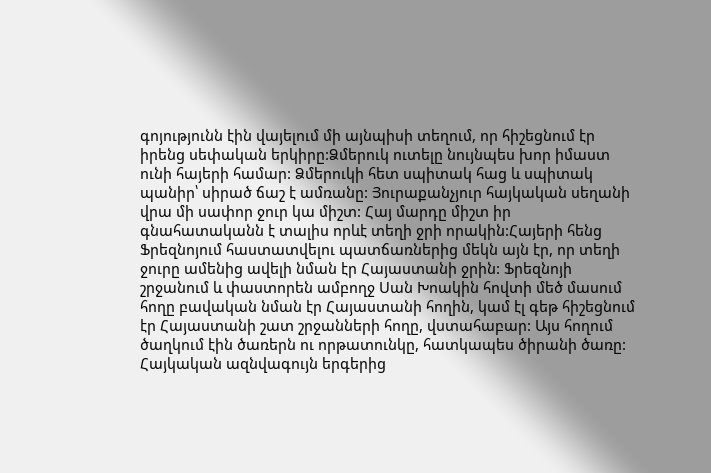գոյությունն էին վայելում մի այնպիսի տեղում, որ հիշեցնում էր իրենց սեփական երկիրը:Ձմերուկ ուտելը նույնպես խոր իմաստ ունի հայերի համար: Ձմերուկի հետ սպիտակ հաց և սպիտակ պանիր՝ սիրած ճաշ է ամռանը: Յուրաքանչյուր հայկական սեղանի վրա մի սափոր ջուր կա միշտ: Հայ մարդը միշտ իր գնահատականն է տալիս որևէ տեղի ջրի որակին:Հայերի հենց Ֆրեզնոյում հաստատվելու պատճառներից մեկն այն էր, որ տեղի ջուրը ամենից ավելի նման էր Հայաստանի ջրին: Ֆրեզնոյի շրջանում և փաստորեն ամբողջ Սան Խոակին հովտի մեծ մասում հողը բավական նման էր Հայաստանի հողին, կամ էլ գեթ հիշեցնում էր Հայաստանի շատ շրջանների հողը, վստահաբար: Այս հողում ծաղկում էին ծառերն ու որթատունկը, հատկապես ծիրանի ծառը: Հայկական ազնվագույն երգերից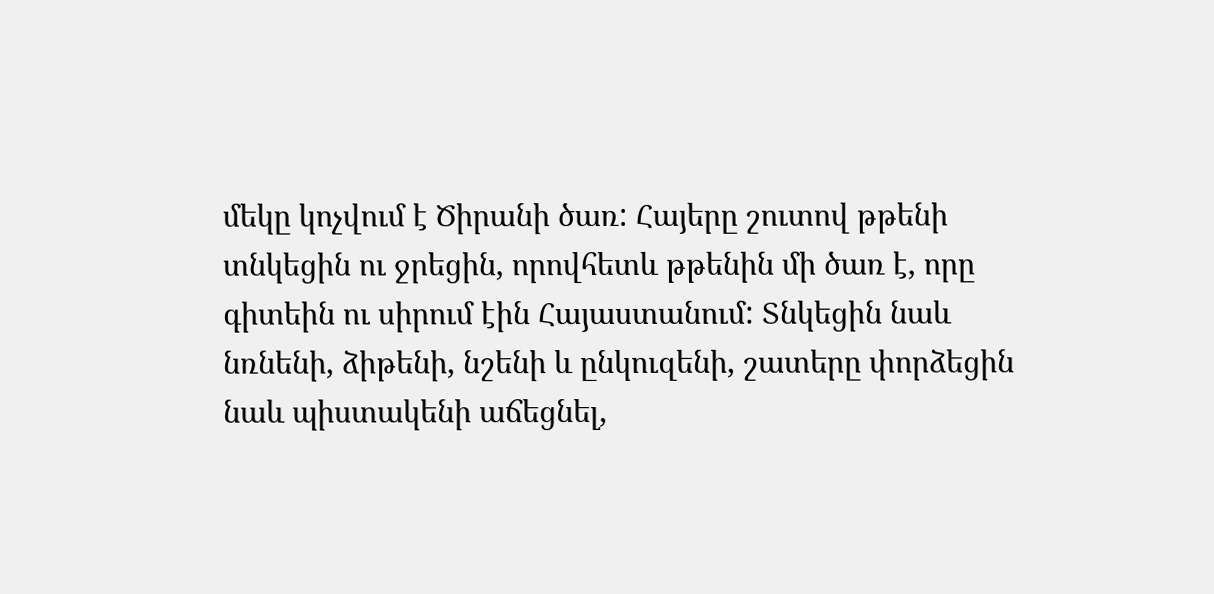մեկը կոչվում է Ծիրանի ծառ: Հայերը շուտով թթենի տնկեցին ու ջրեցին, որովհետև թթենին մի ծառ է, որը գիտեին ու սիրում էին Հայաստանում: Տնկեցին նաև նռնենի, ձիթենի, նշենի և ընկուզենի, շատերը փորձեցին նաև պիստակենի աճեցնել,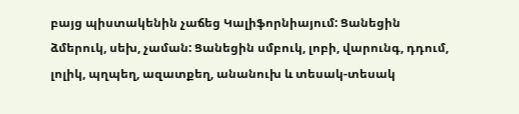բայց պիստակենին չաճեց Կալիֆորնիայում: Ցանեցին ձմերուկ, սեխ, չաման: Ցանեցին սմբուկ, լոբի, վարունգ, դդում, լոլիկ, պղպեղ, ազատքեղ, անանուխ և տեսակ-տեսակ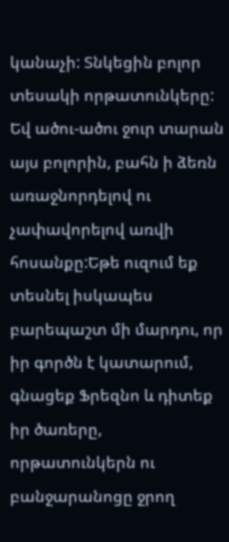կանաչի: Տնկեցին բոլոր տեսակի որթատունկերը: Եվ ածու-ածու ջուր տարան այս բոլորին, բահն ի ձեռն առաջնորդելով ու չափավորելով առվի հոսանքը:Եթե ուզում եք տեսնել իսկապես բարեպաշտ մի մարդու, որ իր գործն է կատարում, գնացեք Ֆրեզնո և դիտեք իր ծառերը, որթատունկերն ու բանջարանոցը ջրող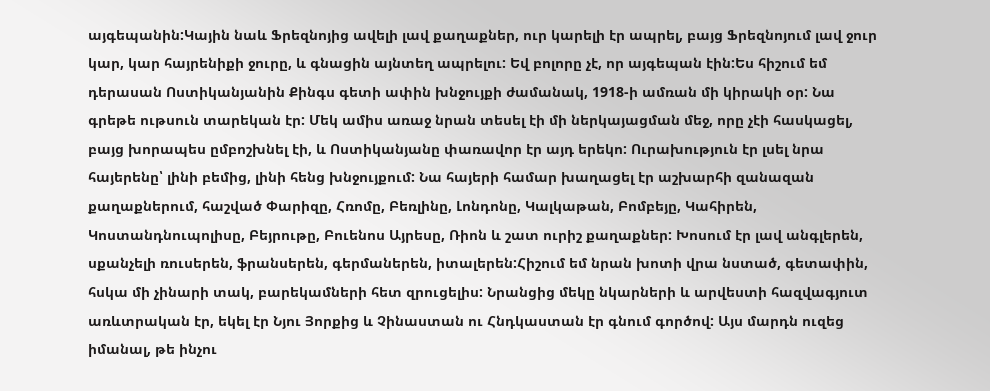այգեպանին:Կային նաև Ֆրեզնոյից ավելի լավ քաղաքներ, ուր կարելի էր ապրել, բայց Ֆրեզնոյում լավ ջուր կար, կար հայրենիքի ջուրը, և գնացին այնտեղ ապրելու: Եվ բոլորը չէ, որ այգեպան էին:Ես հիշում եմ դերասան Ոստիկանյանին Քինգս գետի ափին խնջույքի ժամանակ, 1918-ի ամռան մի կիրակի օր: Նա գրեթե ութսուն տարեկան էր: Մեկ ամիս առաջ նրան տեսել էի մի ներկայացման մեջ, որը չէի հասկացել, բայց խորապես ըմբոշխնել էի, և Ոստիկանյանը փառավոր էր այդ երեկո: Ուրախություն էր լսել նրա հայերենը՝ լինի բեմից, լինի հենց խնջույքում: Նա հայերի համար խաղացել էր աշխարհի զանազան քաղաքներում, հաշված Փարիզը, Հռոմը, Բեռլինը, Լոնդոնը, Կալկաթան, Բոմբեյը, Կահիրեն, Կոստանդնուպոլիսը, Բեյրութը, Բուենոս Այրեսը, Ռիոն և շատ ուրիշ քաղաքներ: Խոսում էր լավ անգլերեն, սքանչելի ռուսերեն, ֆրանսերեն, գերմաներեն, իտալերեն:Հիշում եմ նրան խոտի վրա նստած, գետափին, հսկա մի չինարի տակ, բարեկամների հետ զրուցելիս: Նրանցից մեկը նկարների և արվեստի հազվագյուտ առևտրական էր, եկել էր Նյու Յորքից և Չինաստան ու Հնդկաստան էր գնում գործով: Այս մարդն ուզեց իմանալ, թե ինչու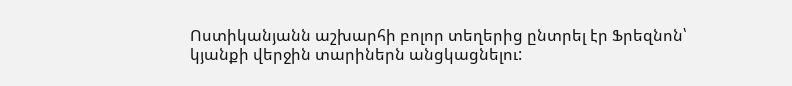Ոստիկանյանն աշխարհի բոլոր տեղերից ընտրել էր Ֆրեզնոն՝ կյանքի վերջին տարիներն անցկացնելու: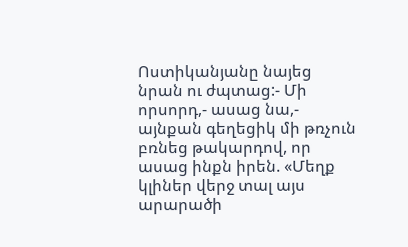Ոստիկանյանը նայեց նրան ու ժպտաց:- Մի որսորդ,- ասաց նա,- այնքան գեղեցիկ մի թռչուն բռնեց թակարդով, որ ասաց ինքն իրեն. «Մեղք կլիներ վերջ տալ այս արարածի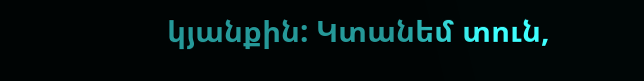կյանքին: Կտանեմ տուն,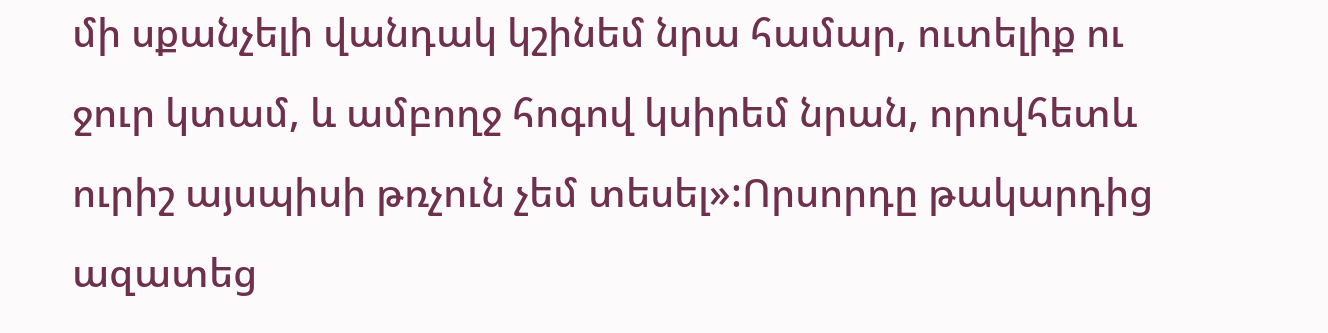մի սքանչելի վանդակ կշինեմ նրա համար, ուտելիք ու ջուր կտամ, և ամբողջ հոգով կսիրեմ նրան, որովհետև ուրիշ այսպիսի թռչուն չեմ տեսել»:Որսորդը թակարդից ազատեց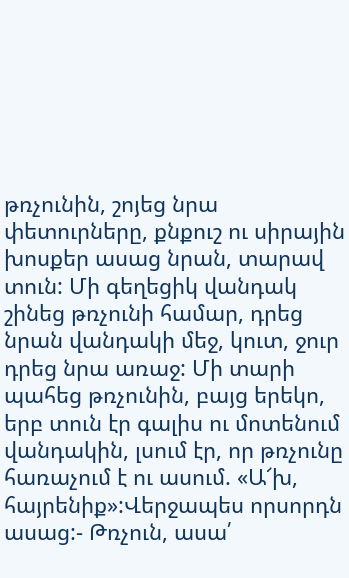թռչունին, շոյեց նրա փետուրները, քնքուշ ու սիրային խոսքեր ասաց նրան, տարավ տուն: Մի գեղեցիկ վանդակ շինեց թռչունի համար, դրեց նրան վանդակի մեջ, կուտ, ջուր դրեց նրա առաջ: Մի տարի պահեց թռչունին, բայց երեկո, երբ տուն էր գալիս ու մոտենում վանդակին, լսում էր, որ թռչունը հառաչում է ու ասում. «Ա՜խ, հայրենիք»:Վերջապես որսորդն ասաց:- Թռչուն, ասա՛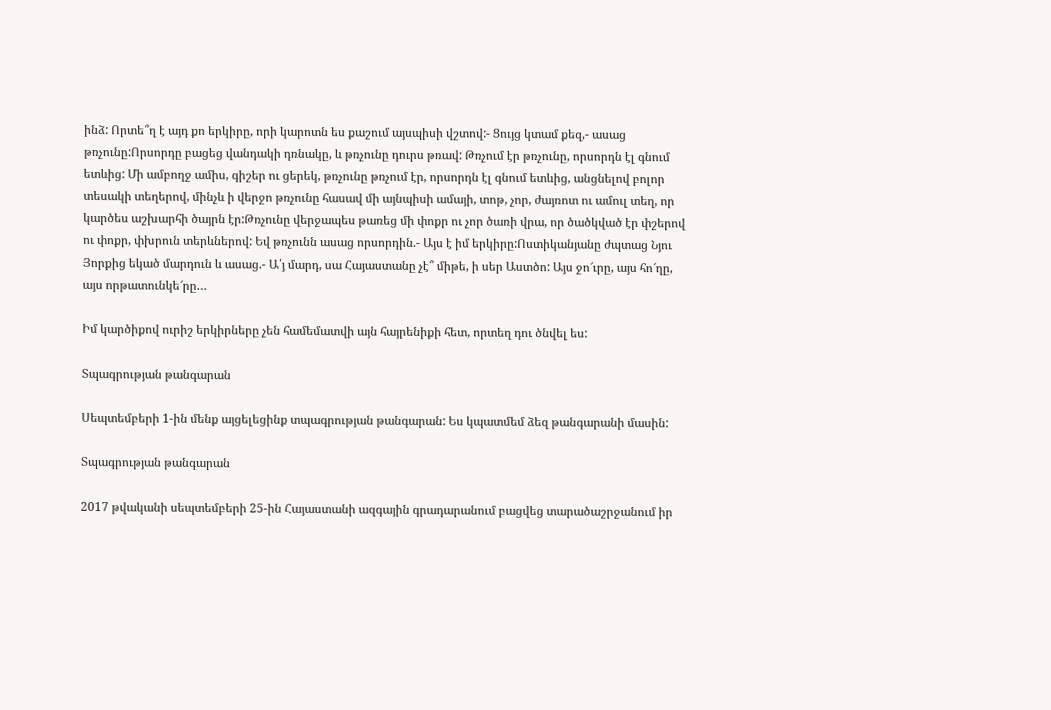ինձ: Որտե՞ղ է այդ քո երկիրը, որի կարոտն ես քաշում այսպիսի վշտով:- Ցույց կտամ քեզ,- ասաց թռչունը:Որսորդը բացեց վանդակի դռնակը, և թռչունը դուրս թռավ: Թռչում էր թռչունը, որսորդն էլ գնում ետևից: Մի ամբողջ ամիս, գիշեր ու ցերեկ, թռչունը թռչում էր, որսորդն էլ գնում ետևից, անցնելով բոլոր տեսակի տեղերով, մինչև ի վերջո թռչունը հասավ մի այնպիսի ամայի, տոթ, չոր, ժայռոտ ու ամուլ տեղ, որ կարծես աշխարհի ծայրն էր:Թռչունը վերջապես թառեց մի փոքր ու չոր ծառի վրա, որ ծածկված էր փշերով ու փոքր, փխրուն տերևներով: Եվ թռչունն ասաց որսորդին.- Այս է իմ երկիրը:Ոստիկանյանը ժպտաց Նյու Յորքից եկած մարդուն և ասաց.- Ա՛յ մարդ, սա Հայաստանը չէ՞ միթե, ի սեր Աստծո: Այս ջո՜ւրը, այս հո՜ղը, այս որթատունկե՜րը…

Իմ կարծիքով ուրիշ երկիրները չեն համեմատվի այն հայրենիքի հետ, որտեղ դու ծնվել ես:

Տպագրության թանգարան

Սեպտեմբերի 1-ին մենք այցելեցինք տպագրության թանգարան: Ես կպատմեմ ձեզ թանգարանի մասին:

Տպագրության թանգարան

2017 թվականի սեպտեմբերի 25-ին Հայաստանի ազգային գրադարանում բացվեց տարածաշրջանում իր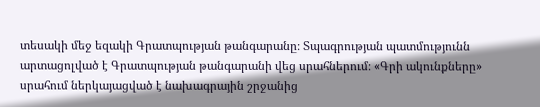տեսակի մեջ եզակի Գրատպության թանգարանը։ Տպագրության պատմությունն արտացոլված է Գրատպության թանգարանի վեց սրահներում։ «Գրի ակունքները» սրահում ներկայացված է նախագրային շրջանից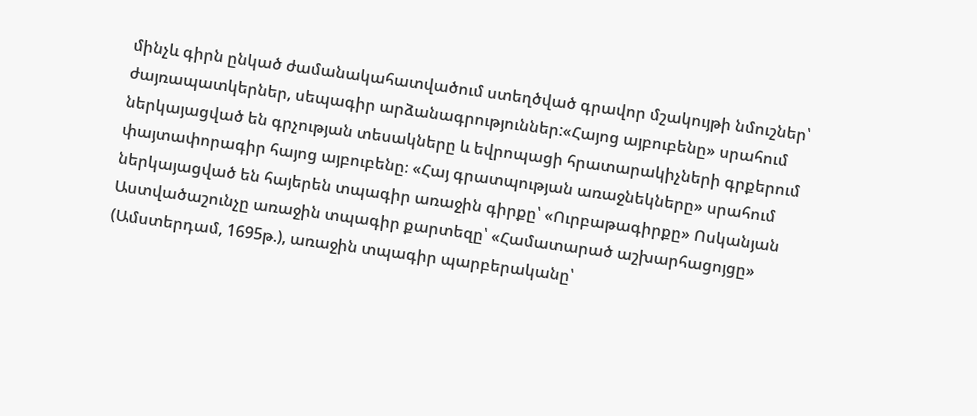մինչև գիրն ընկած ժամանակահատվածում ստեղծված գրավոր մշակույթի նմուշներ՝ ժայռապատկերներ, սեպագիր արձանագրություններ:«Հայոց այբուբենը» սրահում ներկայացված են գրչության տեսակները և եվրոպացի հրատարակիչների գրքերում փայտափորագիր հայոց այբուբենը։ «Հայ գրատպության առաջնեկները» սրահում ներկայացված են հայերեն տպագիր առաջին գիրքը՝ «Ուրբաթագիրքը» Ոսկանյան Աստվածաշունչը առաջին տպագիր քարտեզը՝ «Համատարած աշխարհացոյցը» (Ամստերդամ, 1695թ.), առաջին տպագիր պարբերականը՝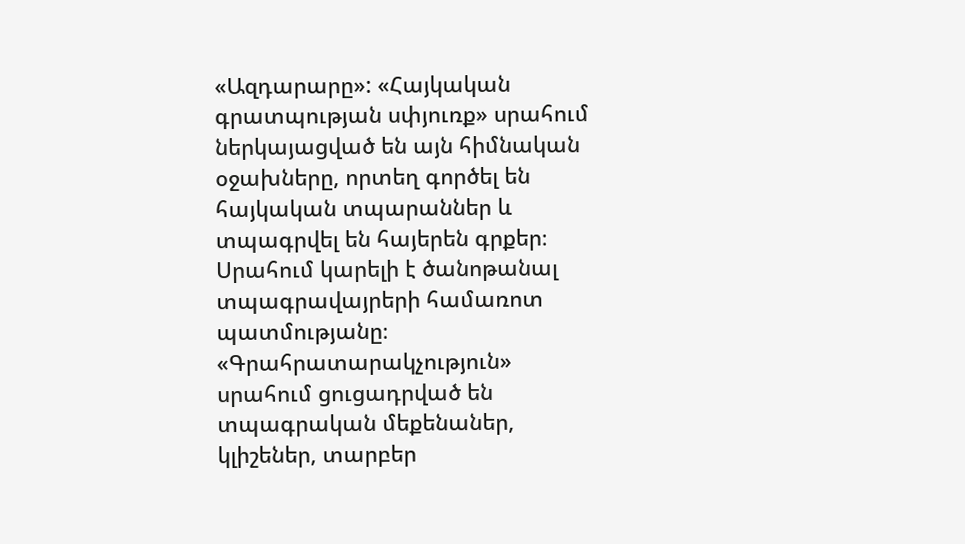«Ազդարարը»: «Հայկական գրատպության սփյուռք» սրահում ներկայացված են այն հիմնական օջախները, որտեղ գործել են հայկական տպարաններ և տպագրվել են հայերեն գրքեր։ Սրահում կարելի է ծանոթանալ տպագրավայրերի համառոտ պատմությանը։ «Գրահրատարակչություն» սրահում ցուցադրված են տպագրական մեքենաներ, կլիշեներ, տարբեր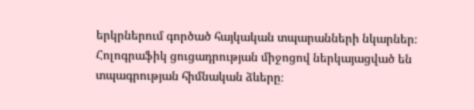երկրներում գործած հայկական տպարանների նկարներ։ Հոլոգրաֆիկ ցուցադրության միջոցով ներկայացված են տպագրության հիմնական ձևերը։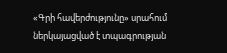«Գրի հավերժությունը» սրահում ներկայացված է տպագրության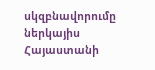սկզբնավորումը ներկայիս Հայաստանի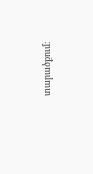տարածքում։